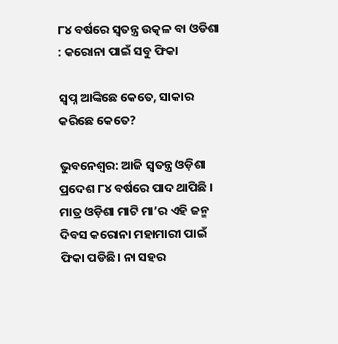୮୪ ବର୍ଷରେ ସ୍ୱତନ୍ତ୍ର ଉତ୍କଳ ବା ଓଡିଶା : କରୋନା ପାଇଁ ସବୁ ଫିକା

ସ୍ୱପ୍ନ ଆଙ୍କିଛେ କେତେ, ସାକାର କରିଛେ କେତେ?

ଭୁବନେଶ୍ୱର: ଆଜି ସ୍ୱତନ୍ତ୍ର ଓଡ଼ିଶା ପ୍ରଦେଶ ୮୪ ବର୍ଷରେ ପାଦ ଥାପିଛି । ମାତ୍ର ଓଡ଼ିଶା ମାଟି ମା’ର ଏହି ଜନ୍ମ ଦିବସ କରୋନା ମହାମାରୀ ପାଇଁ ଫିକା ପଡିଛି। ନା ସହର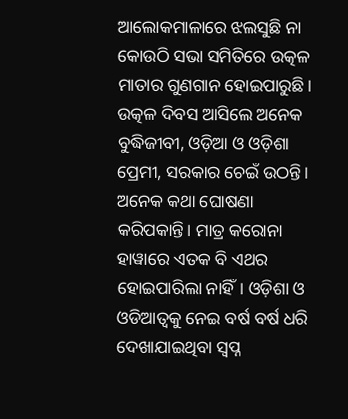ଆଲୋକମାଳାରେ ଝଲସୁଛି ନା କୋଉଠି ସଭା ସମିତିରେ ଉତ୍କଳ ମାତାର ଗୁଣଗାନ ହୋଇପାରୁଛି। ଉତ୍କଳ ଦିବସ ଆସିଲେ ଅନେକ ବୁଦ୍ଧିଜୀବୀ, ଓଡ଼ିଆ ଓ ଓଡ଼ିଶା ପ୍ରେମୀ, ସରକାର ଚେଇଁ ଉଠନ୍ତି। ଅନେକ କଥା ଘୋଷଣା କରିପକାନ୍ତି। ମାତ୍ର କରୋନା ହାୱାରେ ଏତକ ବି ଏଥର ହୋଇପାରିଲା ନାହିଁ। ଓଡ଼ିଶା ଓ ଓଡିଆତ୍ୱକୁ ନେଇ ବର୍ଷ ବର୍ଷ ଧରି ଦେଖାଯାଇଥିବା ସ୍ୱପ୍ନ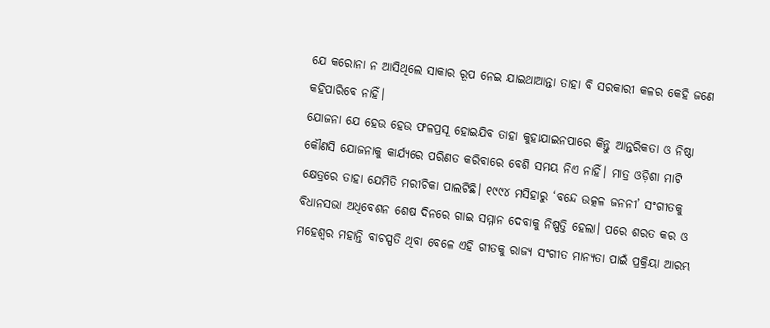ଯେ କରୋନା ନ ଆସିଥିଲେ ସାକାର ରୂପ ନେଇ ଯାଇଥାଆନ୍ତା ତାହା ବି ସରକାରୀ କଳର କେହି ଜଣେ କହିପାରିବେ ନାହିଁ।
ଯୋଜନା ଯେ ହେଉ ହେଉ ଫଳପ୍ରସୂ ହୋଇଯିବ ତାହା କୁହାଯାଇନପାରେ କିନ୍ତୁ ଆନ୍ତରିକତା ଓ ନିଷ୍ଠା କୌଣସି ଯୋଜନାକୁ କାର୍ଯ୍ୟରେ ପରିଣତ କରିବାରେ ବେଶି ସମୟ ନିଏ ନାହିଁ। ମାତ୍ର ଓଡ଼ିଶା ମାଟି କ୍ଷେତ୍ରରେ ତାହା ଯେମିତି ମରୀଚିକା ପାଲଟିଛି। ୧୯୯୪ ମସିହାରୁ ‘ବନ୍ଦେ ଉତ୍କଳ ଜନନୀ’ ସଂଗୀତକୁ ବିଧାନସଭା ଅଧିବେଶନ ଶେଷ ଦିନରେ ଗାଇ ସମ୍ମାନ ଦେବାକୁ ନିଷ୍ପତ୍ତି ହେଲା। ପରେ ଶରତ କର ଓ ମହେଶ୍ୱର ମହାନ୍ତି ବାଚସ୍ପତି ଥିବା ବେଳେ ଏହି ଗୀତକୁ ରାଜ୍ୟ ସଂଗୀତ ମାନ୍ୟତା ପାଇଁ ପ୍ରକ୍ରିୟା ଆରମ୍ଭ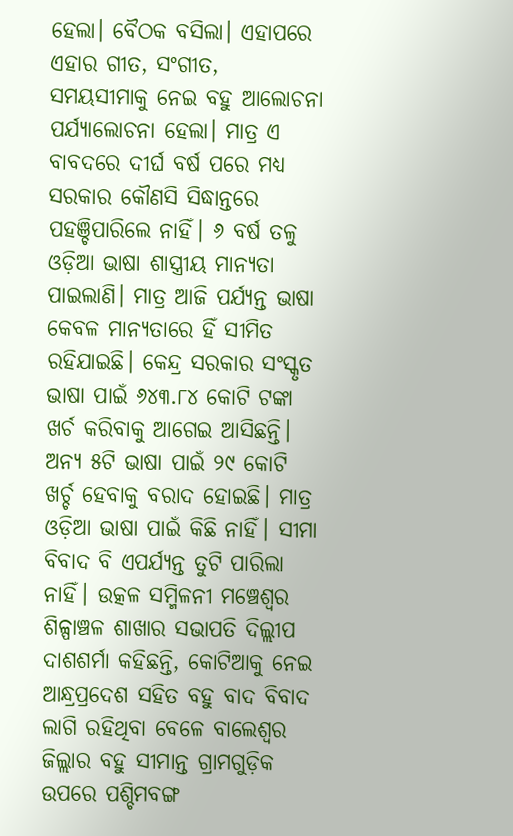ହେଲା। ବୈଠକ ବସିଲା। ଏହାପରେ ଏହାର ଗୀତ, ସଂଗୀତ, ସମୟସୀମାକୁ ନେଇ ବହୁ ଆଲୋଚନା ପର୍ଯ୍ୟାଲୋଚନା ହେଲା। ମାତ୍ର ଏ ବାବଦରେ ଦୀର୍ଘ ବର୍ଷ ପରେ ମଧ୍ୟ ସରକାର କୌଣସି ସିଦ୍ଧାନ୍ତରେ ପହଞ୍ଚିପାରିଲେ ନାହିଁ। ୬ ବର୍ଷ ତଳୁ ଓଡ଼ିଆ ଭାଷା ଶାସ୍ତ୍ରୀୟ ମାନ୍ୟତା ପାଇଲାଣି। ମାତ୍ର ଆଜି ପର୍ଯ୍ୟନ୍ତ ଭାଷା କେବଳ ମାନ୍ୟତାରେ ହିଁ ସୀମିତ ରହିଯାଇଛି। କେନ୍ଦ୍ର ସରକାର ସଂସ୍କୃତ ଭାଷା ପାଇଁ ୬୪୩.୮୪ କୋଟି ଟଙ୍କା ଖର୍ଚ କରିବାକୁ ଆଗେଇ ଆସିଛନ୍ତି। ଅନ୍ୟ ୫ଟି ଭାଷା ପାଇଁ ୨୯ କୋଟି ଖର୍ଚ୍ଚ ହେବାକୁ ବରାଦ ହୋଇଛି। ମାତ୍ର ଓଡ଼ିଆ ଭାଷା ପାଇଁ କିଛି ନାହିଁ। ସୀମା ବିବାଦ ବି ଏପର୍ଯ୍ୟନ୍ତ ତୁଟି ପାରିଲା ନାହିଁ। ଉତ୍କଳ ସମ୍ମିଳନୀ ମଞ୍ଚେଶ୍ୱର ଶିଳ୍ପାଞ୍ଚଳ ଶାଖାର ସଭାପତି ଦିଲ୍ଲୀପ ଦାଶଶର୍ମା କହିଛନ୍ତି, କୋଟିଆକୁ ନେଇ ଆନ୍ଧ୍ରପ୍ରଦେଶ ସହିତ ବହୁ ବାଦ ବିବାଦ ଲାଗି ରହିଥିବା ବେଳେ ବାଲେଶ୍ୱର ଜିଲ୍ଲାର ବହୁ ସୀମାନ୍ତ ଗ୍ରାମଗୁଡ଼ିକ ଉପରେ ପଶ୍ଚିମବଙ୍ଗ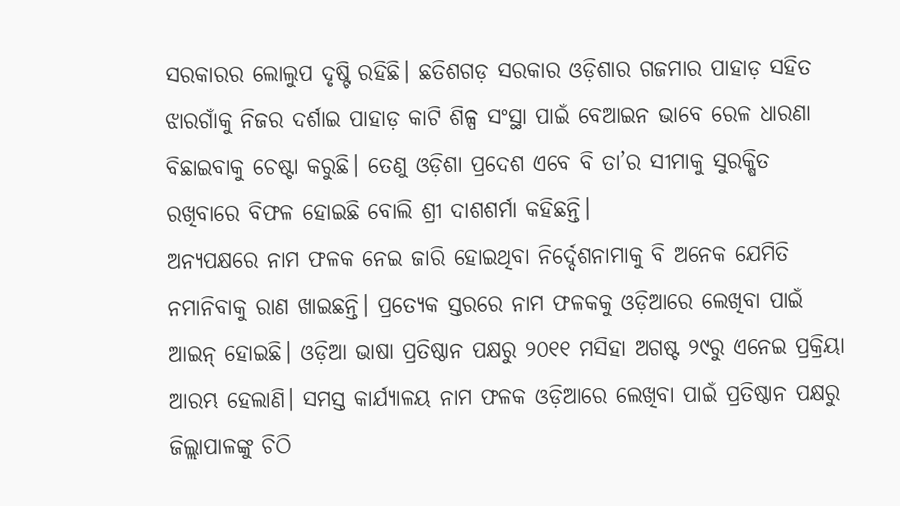ସରକାରର ଲୋଲୁପ ଦୃଷ୍ଟି ରହିଛି। ଛତିଶଗଡ଼ ସରକାର ଓଡ଼ିଶାର ଗଜମାର ପାହାଡ଼ ସହିତ ଝାରଗାଁକୁ ନିଜର ଦର୍ଶାଇ ପାହାଡ଼ କାଟି ଶିଳ୍ପ ସଂସ୍ଥା ପାଇଁ ବେଆଇନ ଭାବେ ରେଳ ଧାରଣା ବିଛାଇବାକୁ ଚେଷ୍ଟା କରୁଛି। ତେଣୁ ଓଡ଼ିଶା ପ୍ରଦେଶ ଏବେ ବି ତା’ର ସୀମାକୁ ସୁରକ୍ଷିତ ରଖିବାରେ ବିଫଳ ହୋଇଛି ବୋଲି ଶ୍ରୀ ଦାଶଶର୍ମା କହିଛନ୍ତି।
ଅନ୍ୟପକ୍ଷରେ ନାମ ଫଳକ ନେଇ ଜାରି ହୋଇଥିବା ନିର୍ଦ୍ଦେଶନାମାକୁ ବି ଅନେକ ଯେମିତି ନମାନିବାକୁ ରାଣ ଖାଇଛନ୍ତି। ପ୍ରତ୍ୟେକ ସ୍ତରରେ ନାମ ଫଳକକୁ ଓଡ଼ିଆରେ ଲେଖିବା ପାଇଁ ଆଇନ୍‌ ହୋଇଛି। ଓଡ଼ିଆ ଭାଷା ପ୍ରତିଷ୍ଠାନ ପକ୍ଷରୁ ୨୦୧୧ ମସିହା ଅଗଷ୍ଟ ୨୯ରୁ ଏନେଇ ପ୍ରକ୍ରିୟା ଆରମ୍ଭ ହେଲାଣି। ସମସ୍ତ କାର୍ଯ୍ୟାଳୟ ନାମ ଫଳକ ଓଡ଼ିଆରେ ଲେଖିବା ପାଇଁ ପ୍ରତିଷ୍ଠାନ ପକ୍ଷରୁ ଜିଲ୍ଲାପାଳଙ୍କୁ ଚିଠି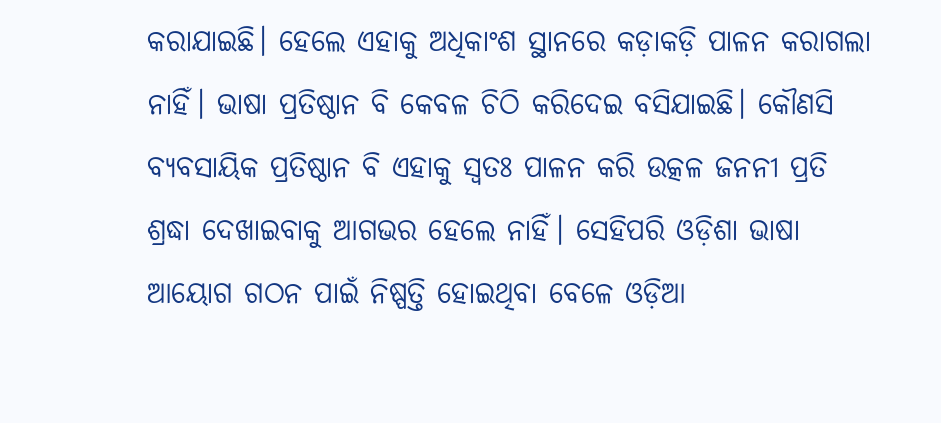କରାଯାଇଛି। ହେଲେ ଏହାକୁ ଅଧିକାଂଶ ସ୍ଥାନରେ କଡ଼ାକଡ଼ି ପାଳନ କରାଗଲା ନାହିଁ। ଭାଷା ପ୍ରତିଷ୍ଠାନ ବି କେବଳ ଚିଠି କରିଦେଇ ବସିଯାଇଛି। କୌଣସି ବ୍ୟବସାୟିକ ପ୍ରତିଷ୍ଠାନ ବି ଏହାକୁ ସ୍ୱତଃ ପାଳନ କରି ଉତ୍କଳ ଜନନୀ ପ୍ରତି ଶ୍ରଦ୍ଧା ଦେଖାଇବାକୁ ଆଗଭର ହେଲେ ନାହିଁ। ସେହିପରି ଓଡ଼ିଶା ଭାଷା ଆୟୋଗ ଗଠନ ପାଇଁ ନିଷ୍ପତ୍ତି ହୋଇଥିବା ବେଳେ ଓଡ଼ିଆ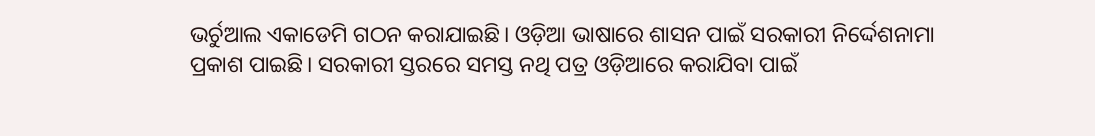ଭର୍ଚୁଆଲ ଏକାଡେମି ଗଠନ କରାଯାଇଛି। ଓଡ଼ିଆ ଭାଷାରେ ଶାସନ ପାଇଁ ସରକାରୀ ନିର୍ଦ୍ଦେଶନାମା ପ୍ରକାଶ ପାଇଛି। ସରକାରୀ ସ୍ତରରେ ସମସ୍ତ ନଥି ପତ୍ର ଓଡ଼ିଆରେ କରାଯିବା ପାଇଁ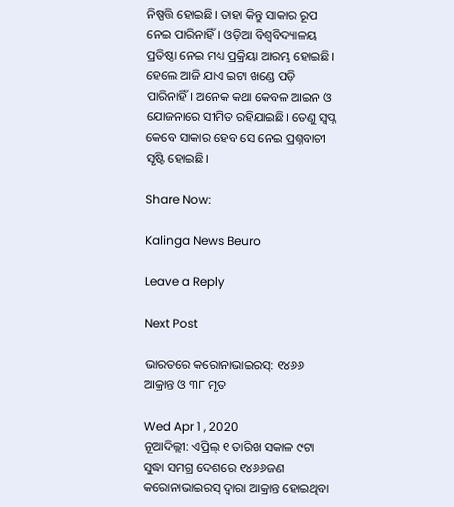ନିଷ୍ପତ୍ତି ହୋଇଛି। ତାହା କିନ୍ତୁ ସାକାର ରୂପ ନେଇ ପାରିନାହିଁ। ଓଡ଼ିଆ ବିଶ୍ୱବିଦ୍ୟାଳୟ ପ୍ରତିଷ୍ଠା ନେଇ ମଧ୍ୟ ପ୍ରକ୍ରିୟା ଆରମ୍ଭ ହୋଇଛି। ହେଲେ ଆଜି ଯାଏ ଇଟା ଖଣ୍ଡେ ପଡ଼ି ପାରିନାହିଁ। ଅନେକ କଥା କେବଳ ଆଇନ ଓ ଯୋଜନାରେ ସୀମିତ ରହିଯାଇଛି। ତେଣୁ ସ୍ୱପ୍ନ କେବେ ସାକାର ହେବ ସେ ନେଇ ପ୍ରଶ୍ନବାଚୀ ସୃଷ୍ଟି ହୋଇଛି।

Share Now:

Kalinga News Beuro

Leave a Reply

Next Post

ଭାରତରେ କରୋନାଭାଇରସ୍: ୧୪୬୬ ଆକ୍ରାନ୍ତ ଓ ୩୮ ମୃତ

Wed Apr 1 , 2020
ନୂଆଦିଲ୍ଲୀ: ଏପ୍ରିଲ୍ ୧ ତାରିଖ ସକାଳ ୯ଟା ସୁଦ୍ଧା ସମଗ୍ର ଦେଶରେ ୧୪୬୬ଜଣ କରୋନାଭାଇରସ୍ ଦ୍ୱାରା ଆକ୍ରାନ୍ତ ହୋଇଥିବା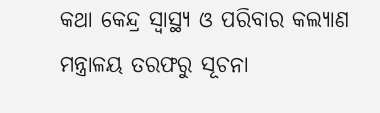କଥା କେନ୍ଦ୍ର ସ୍ୱାସ୍ଥ୍ୟ ଓ ପରିବାର କଲ୍ୟାଣ ମନ୍ତ୍ରାଳୟ ତରଫରୁ ସୂଚନା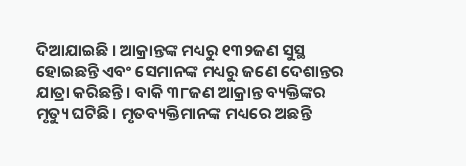ଦିଆଯାଇଛି । ଆକ୍ରାନ୍ତଙ୍କ ମଧ୍ୟରୁ ୧୩୨ଜଣ ସୁସ୍ଥ ହୋଇଛନ୍ତି ଏବଂ ସେମାନଙ୍କ ମଧ୍ୟରୁ ଜଣେ ଦେଶାନ୍ତର ଯାତ୍ରା କରିଛନ୍ତି । ବାକି ୩୮ଜଣ ଆକ୍ରାନ୍ତ ବ୍ୟକ୍ତିଙ୍କର ମୃତ୍ୟୁ ଘଟିଛି । ମୃତବ୍ୟକ୍ତିମାନଙ୍କ ମଧ୍ୟରେ ଅଛନ୍ତି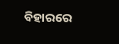ବିହାରରେ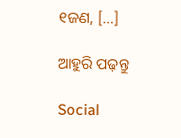୧ଜଣ, […]

ଆହୁରି ପଢ଼ନ୍ତୁ

Social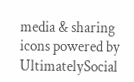media & sharing icons powered by UltimatelySocial